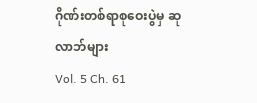ဂိုဏ်းတစ်ရာစုဝေးပွဲမှ ဆုလာဘ်များ
Vol. 5 Ch. 61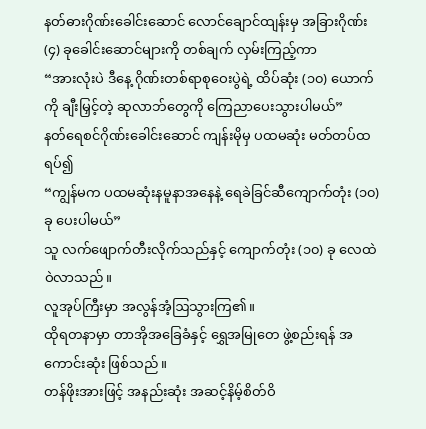နတ်ဓားဂိုဏ်းခေါင်းဆောင် လောင်ချောင်ထျန်းမှ အခြားဂိုဏ်း (၄) ခုခေါင်းဆောင်များကို တစ်ချက် လှမ်းကြည့်ကာ
“အားလုံးပဲ ဒီနေ့ ဂိုဏ်းတစ်ရာစုဝေးပွဲရဲ့ ထိပ်ဆုံး (၁၀) ယောက်ကို ချီးမြှင့်တဲ့ ဆုလာဘ်တွေကို ကြေညာပေးသွားပါမယ်”
နတ်ရေစင်ဂိုဏ်းခေါင်းဆောင် ကျန်းမိုမှ ပထမဆုံး မတ်တပ်ထရပ်၍
“ကျွန်မက ပထမဆုံးနမူနာအနေနဲ့ ရေခဲခြင်ဆီကျောက်တုံး (၁၀) ခု ပေးပါမယ်”
သူ လက်ဖျောက်တီးလိုက်သည်နှင့် ကျောက်တုံး (၁၀) ခု လေထဲဝဲလာသည်။
လူအုပ်ကြီးမှာ အလွန်အံ့ဩသွားကြ၏။
ထိုရတနာမှာ တာအိုအခြေခံနှင့် ရွှေအမြုတေ ဖွဲ့စည်းရန် အကောင်းဆုံး ဖြစ်သည်။
တန်ဖိုးအားဖြင့် အနည်းဆုံး အဆင့်နိမ့်စိတ်ဝိ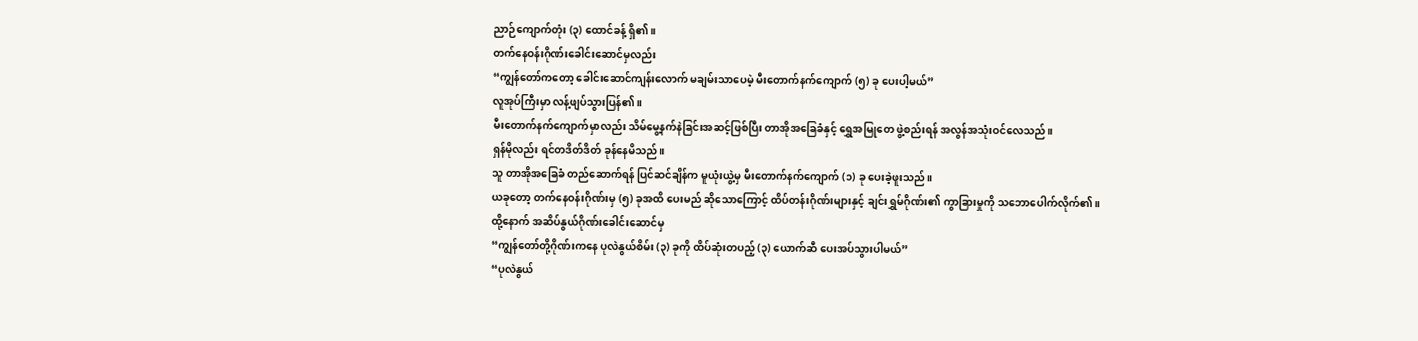ညာဉ်ကျောက်တုံး (၃) ထောင်ခန့် ရှိ၏။
တက်နေဝန်းဂိုဏ်းခေါင်းဆောင်မှလည်း
“ကျွန်တော်ကတော့ ခေါင်းဆောင်ကျန်းလောက် မချမ်းသာပေမဲ့ မီးတောက်နက်ကျောက် (၅) ခု ပေးပါ့မယ်”
လူအုပ်ကြီးမှာ လန့်ဖျပ်သွားပြန်၏။
မီးတောက်နက်ကျောက်မှာလည်း သိမ်မွေ့နက်နဲခြင်းအဆင့်ဖြစ်ပြီး တာအိုအခြေခံနှင့် ရွှေအမြုတေ ဖွဲ့စည်းရန် အလွန်အသုံးဝင်လေသည်။
ရှန်မိုလည်း ရင်တဒိတ်ဒိတ် ခုန်နေမိသည်။
သူ တာအိုအခြေခံ တည်ဆောက်ရန် ပြင်ဆင်ချိန်က မူယုံးယွဲ့မှ မီးတောက်နက်ကျောက် (၁) ခု ပေးခဲ့ဖူးသည်။
ယခုတော့ တက်နေဝန်းဂိုဏ်းမှ (၅) ခုအထိ ပေးမည် ဆိုသောကြောင့် ထိပ်တန်းဂိုဏ်းများနှင့် ချင်းရွှမ်ဂိုဏ်း၏ ကွာခြားမှုကို သဘောပေါက်လိုက်၏။
ထို့နောက် အဆိပ်နွယ်ဂိုဏ်းခေါင်းဆောင်မှ
“ကျွန်တော်တို့ဂိုဏ်းကနေ ပုလဲနွယ်စိမ်း (၃) ခုကို ထိပ်ဆုံးတပည့် (၃) ယောက်ဆီ ပေးအပ်သွားပါမယ်”
“ပုလဲနွယ်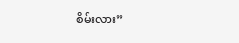စိမ်းလား”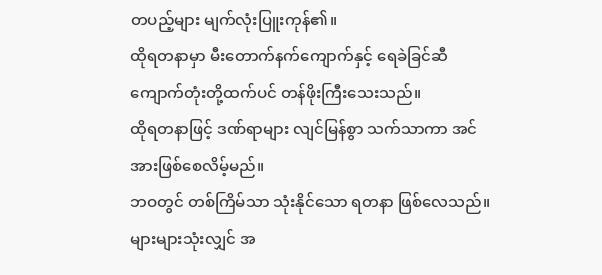တပည့်များ မျက်လုံးပြူးကုန်၏။
ထိုရတနာမှာ မီးတောက်နက်ကျောက်နှင့် ရေခဲခြင်ဆီကျောက်တုံးတို့ထက်ပင် တန်ဖိုးကြီးသေးသည်။
ထိုရတနာဖြင့် ဒဏ်ရာများ လျင်မြန်စွာ သက်သာကာ အင်အားဖြစ်စေလိမ့်မည်။
ဘဝတွင် တစ်ကြိမ်သာ သုံးနိုင်သော ရတနာ ဖြစ်လေသည်။
များများသုံးလျှင် အ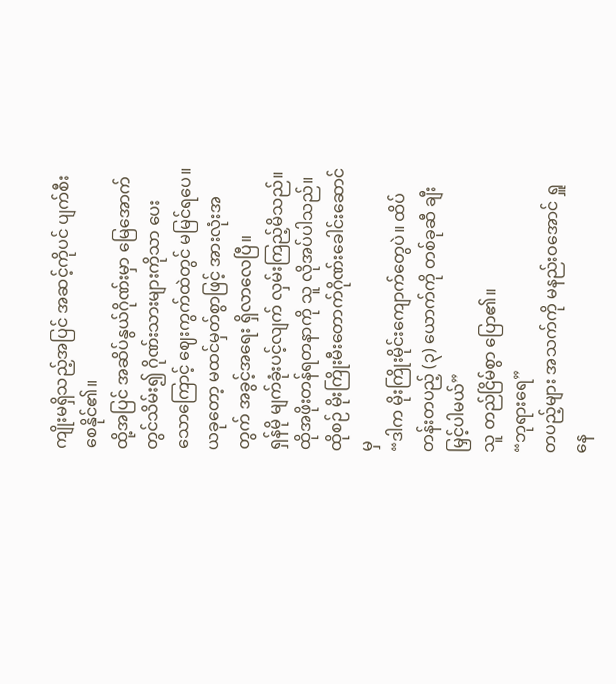ကျိုးမရှိသည့်အပြင် အဆင့်ကိုပင် ပျက်စီးစေနိုင်၏။
ထို့အပြင် အဆိပ်နွယ်ဂိုဏ်းမှာ မြေအောက်တွင်သိမ်း၍ ဂိုဏ်းသားများကိုသာ ပေးသောကြောင့် ဈေးကွက်ထဲတွင် မမြင်ရပေ။
ယခုတော့ မထင်မှတ်စွာဖြင့် အားလုံးအတွက် အခွင့်အရေး ရှိလာလေပြီ။
ရှန်မို မျက်ခုံးပင့်လျက် လှမ်းကြည့်မိသည်။
ထိုအဖိုးတန်ရတနာကို သူ လိုအပ်ပါသည်။
ထိုစဉ် မိုးကြိုးမီးတောက်ဂိုဏ်းခေါင်းဆောင်မှ
“ဒါက မိုးကြိုးမိုင်းကျောက်တွေပဲ။ ထိပ်တန်းတပည့် (၃) ယောက်ကို တစ်ခုဆီ ချီးမြှင့်ပါမယ်”
သူ တည်ငြိမ်စွာ ပြော၏။
“ဘုရားရေ”
တပည့်များ အသက်ကို မနည်းဝအောင် ရှူနေ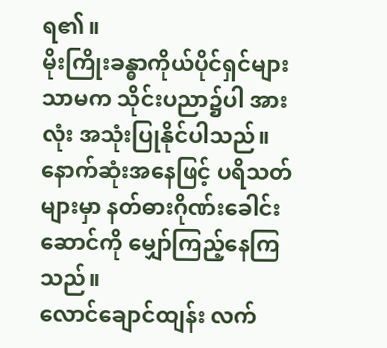ရ၏။
မိုးကြိုးခန္ဓာကိုယ်ပိုင်ရှင်များသာမက သိုင်းပညာ၌ပါ အားလုံး အသုံးပြုနိုင်ပါသည်။
နောက်ဆုံးအနေဖြင့် ပရိသတ်များမှာ နတ်ဓားဂိုဏ်းခေါင်းဆောင်ကို မျှော်ကြည့်နေကြသည်။
လောင်ချောင်ထျန်း လက်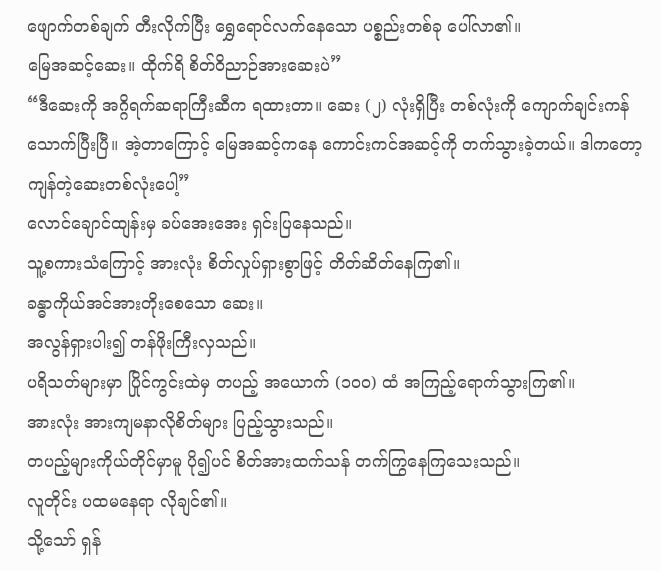ဖျောက်တစ်ချက် တီးလိုက်ပြီး ရွှေရောင်လက်နေသော ပစ္စည်းတစ်ခု ပေါ်လာ၏။
မြေအဆင့်ဆေး။ ထိုက်ရိ စိတ်ဝိညာဉ်အားဆေးပဲ”
“ဒီဆေးကို အဂ္ဂိရက်ဆရာကြီးဆီက ရထားတာ။ ဆေး (၂) လုံးရှိပြီး တစ်လုံးကို ကျောက်ချင်းကန် သောက်ပြီးပြီ။ အဲ့တာကြောင့် မြေအဆင့်ကနေ ကောင်းကင်အဆင့်ကို တက်သွားခဲ့တယ်။ ဒါကတော့ ကျန်တဲ့ဆေးတစ်လုံးပေါ့”
လောင်ချောင်ထျန်းမှ ခပ်အေးအေး ရှင်းပြနေသည်။
သူ့စကားသံကြောင့် အားလုံး စိတ်လှုပ်ရှားစွာဖြင့် တိတ်ဆိတ်နေကြ၏။
ခန္ဓာကိုယ်အင်အားတိုးစေသော ဆေး။
အလွန်ရှားပါး၍ တန်ဖိုးကြီးလှသည်။
ပရိသတ်များမှာ ပြိုင်ကွင်းထဲမှ တပည့် အယောက် (၁၀၀) ထံ အကြည့်ရောက်သွားကြ၏။
အားလုံး အားကျမနာလိုစိတ်များ ပြည့်သွားသည်။
တပည့်များကိုယ်တိုင်မှာမူ ပို၍ပင် စိတ်အားထက်သန် တက်ကြွနေကြသေးသည်။
လူတိုင်း ပထမနေရာ လိုချင်၏။
သို့သော် ရှန်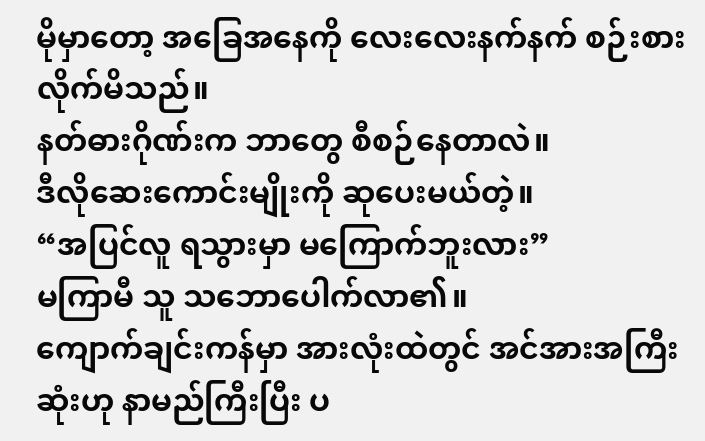မိုမှာတော့ အခြေအနေကို လေးလေးနက်နက် စဉ်းစားလိုက်မိသည်။
နတ်ဓားဂိုဏ်းက ဘာတွေ စီစဉ်နေတာလဲ။
ဒီလိုဆေးကောင်းမျိုးကို ဆုပေးမယ်တဲ့။
“အပြင်လူ ရသွားမှာ မကြောက်ဘူးလား”
မကြာမီ သူ သဘောပေါက်လာ၏။
ကျောက်ချင်းကန်မှာ အားလုံးထဲတွင် အင်အားအကြီးဆုံးဟု နာမည်ကြီးပြီး ပ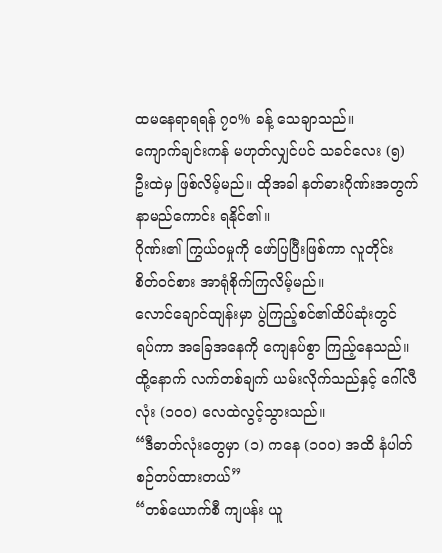ထမနေရာရရန် ၇၀% ခန့် သေချာသည်။
ကျောက်ချင်းကန် မဟုတ်လျှင်ပင် သခင်လေး (၅) ဦးထဲမှ ဖြစ်လိမ့်မည်။ ထိုအခါ နတ်ဓားဂိုဏ်းအတွက် နာမည်ကောင်း ရနိုင်၏။
ဂိုဏ်း၏ ကြွယ်ဝမှုကို ဖော်ပြပြီးဖြစ်ကာ လူတိုင်း စိတ်ဝင်စား အာရုံစိုက်ကြလိမ့်မည်။
လောင်ချောင်ထျန်းမှာ ပွဲကြည့်စင်၏ထိပ်ဆုံးတွင် ရပ်ကာ အခြေအနေကို ကျေနပ်စွာ ကြည့်နေသည်။
ထို့နောက် လက်တစ်ချက် ယမ်းလိုက်သည်နှင့် ဂေါ်လီလုံး (၁၀၀) လေထဲလွင့်သွားသည်။
“ဒီဓာတ်လုံးတွေမှာ (၁) ကနေ (၁၀၀) အထိ နံပါတ်စဉ်တပ်ထားတယ်”
“တစ်ယောက်စီ ကျပန်း ယူ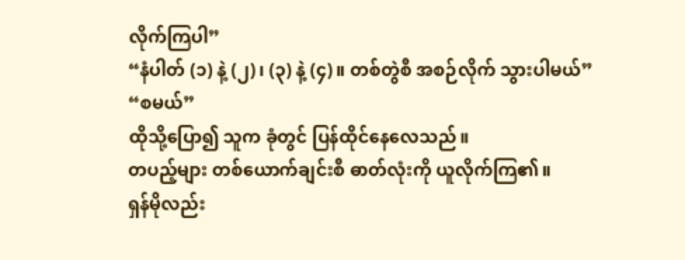လိုက်ကြပါ”
“နံပါတ် (၁) နဲ့ (၂)၊ (၃) နဲ့ (၄)။ တစ်တွဲစီ အစဉ်လိုက် သွားပါမယ်”
“စမယ်”
ထိုသို့ပြော၍ သူက ခုံတွင် ပြန်ထိုင်နေလေသည်။
တပည့်များ တစ်ယောက်ချင်းစီ ဓာတ်လုံးကို ယူလိုက်ကြ၏။
ရှန်မိုလည်း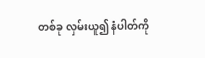တစ်ခု လှမ်းယူ၍ နံပါတ်ကို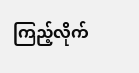ကြည့်လိုက်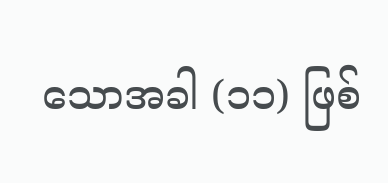သောအခါ (၁၁) ဖြစ်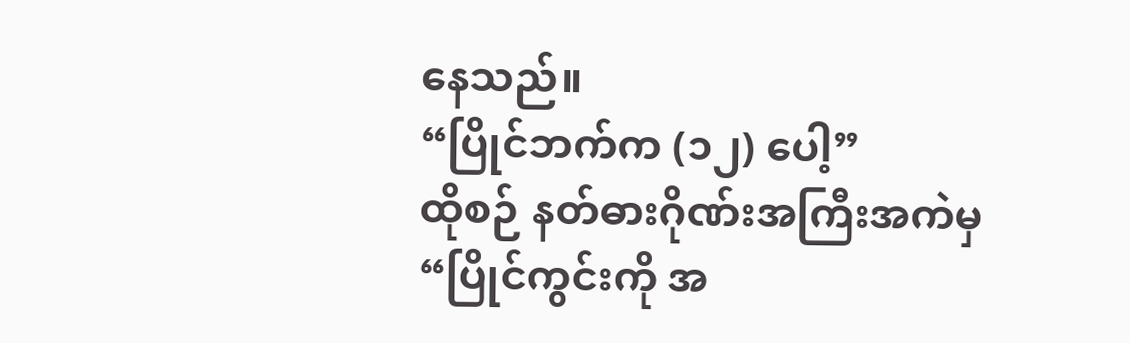နေသည်။
“ပြိုင်ဘက်က (၁၂) ပေါ့”
ထိုစဉ် နတ်ဓားဂိုဏ်းအကြီးအကဲမှ
“ပြိုင်ကွင်းကို အ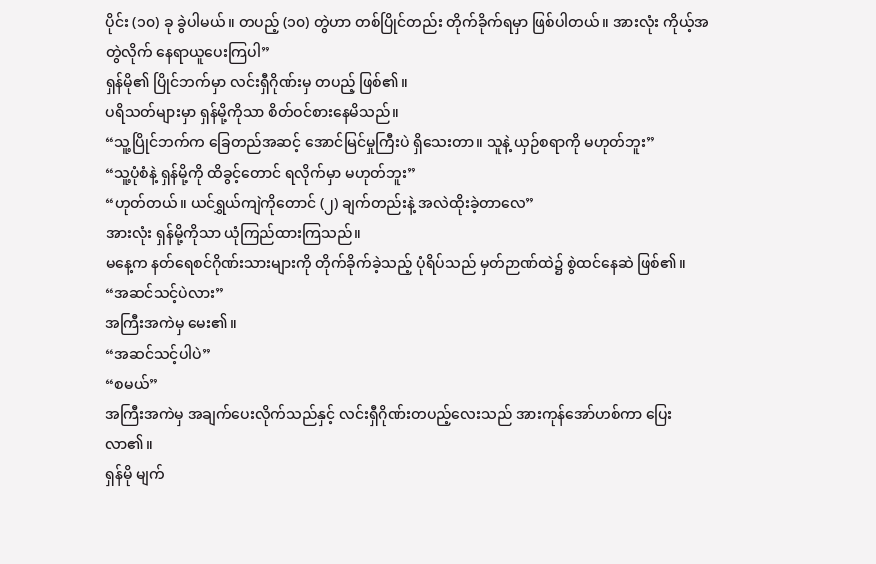ပိုင်း (၁၀) ခု ခွဲပါမယ်။ တပည့် (၁၀) တွဲဟာ တစ်ပြိုင်တည်း တိုက်ခိုက်ရမှာ ဖြစ်ပါတယ်။ အားလုံး ကိုယ့်အတွဲလိုက် နေရာယူပေးကြပါ”
ရှန်မို၏ ပြိုင်ဘက်မှာ လင်းရှီဂိုဏ်းမှ တပည့် ဖြစ်၏။
ပရိသတ်များမှာ ရှန်မို့ကိုသာ စိတ်ဝင်စားနေမိသည်။
“သူ့ပြိုင်ဘက်က ခြေတည်အဆင့် အောင်မြင်မှုကြီးပဲ ရှိသေးတာ။ သူနဲ့ ယှဉ်စရာကို မဟုတ်ဘူး”
“သူ့ပုံစံနဲ့ ရှန်မို့ကို ထိခွင့်တောင် ရလိုက်မှာ မဟုတ်ဘူး”
“ဟုတ်တယ်။ ယင်ရွှယ်ကျဲကိုတောင် (၂) ချက်တည်းနဲ့ အလဲထိုးခဲ့တာလေ”
အားလုံး ရှန်မို့ကိုသာ ယုံကြည်ထားကြသည်။
မနေ့က နတ်ရေစင်ဂိုဏ်းသားများကို တိုက်ခိုက်ခဲ့သည့် ပုံရိပ်သည် မှတ်ဉာဏ်ထဲ၌ စွဲထင်နေဆဲ ဖြစ်၏။
“အဆင်သင့်ပဲလား”
အကြီးအကဲမှ မေး၏။
“အဆင်သင့်ပါပဲ”
“စမယ်”
အကြီးအကဲမှ အချက်ပေးလိုက်သည်နှင့် လင်းရှီဂိုဏ်းတပည့်လေးသည် အားကုန်အော်ဟစ်ကာ ပြေးလာ၏။
ရှန်မို မျက်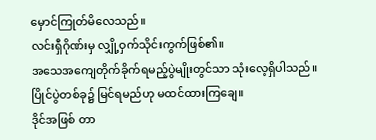မှောင်ကြုတ်မိလေသည်။
လင်းရှီဂိုဏ်းမှ လျှို့ဝှက်သိုင်းကွက်ဖြစ်၏။
အသေအကျေတိုက်ခိုက်ရမည့်ပွဲမျိုးတွင်သာ သုံးလေ့ရှိပါသည်။
ပြိုင်ပွဲတစ်ခု၌ မြင်ရမည်ဟု မထင်ထားကြချေ။
ဒိုင်အဖြစ် တာ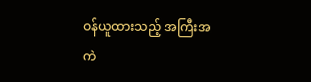ဝန်ယူထားသည့် အကြီးအကဲ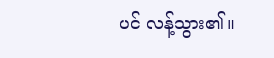ပင် လန့်သွား၏။